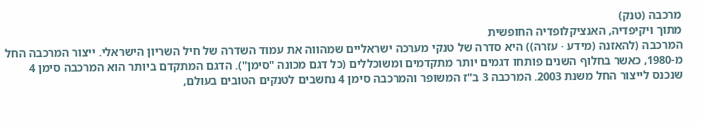מרכבה (טנק)
מתוך ויקיפדיה, האנציקלופדיה החופשית
המרכבה (להאזנה (מידע · עזרה)) היא סדרה של טנקי מערכה ישראליים שמהווה את עמוד השדרה של חיל השריון הישראלי. ייצור המרכבה החל מ-1980, כאשר בחלוף השנים פותחו דגמים יותר מתקדמים ומשוכללים (כל דגם מכונה "סימן"). הדגם המתקדם ביותר הוא המרכבה סימן 4 שנכנס לייצור החל משנת 2003. המרכבה 3 ב"ז המשופר והמרכבה סימן 4 נחשבים לטנקים הטובים בעולם,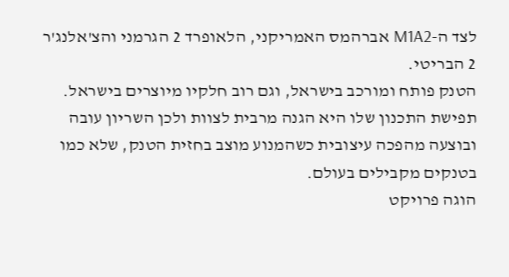לצד ה-M1A2 אברהמס האמריקני, הלאופרד 2 הגרמני והצ'אלנג'ר 2 הבריטי.
הטנק פותח ומורכב בישראל, וגם רוב חלקיו מיוצרים בישראל. תפישת התכנון שלו היא הגנה מרבית לצוות ולכן השריון עובה ובוצעה מהפכה עיצובית כשהמנוע מוצב בחזית הטנק, שלא כמו בטנקים מקבילים בעולם.
הוגה פרויקט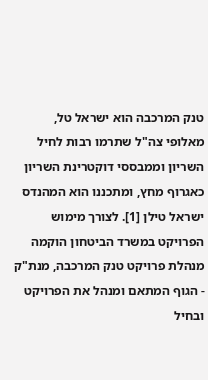טנק המרכבה הוא ישראל טל, מאלופי צה"ל שתרמו רבות לחיל השריון וממבססי דוקטרינת השריון כאגרוף מחץ, ומתכננו הוא המהנדס ישראל טילן [1]. לצורך מימוש הפרויקט במשרד הביטחון הוקמה מנהלת פרויקט טנק המרכבה, מנת"ק - הגוף המתאם ומנהל את הפרויקט ובחיל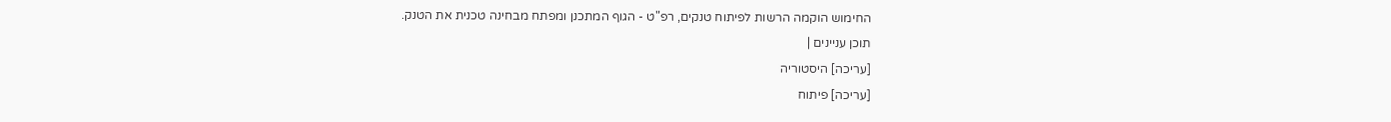החימוש הוקמה הרשות לפיתוח טנקים, רפ"ט - הגוף המתכנן ומפתח מבחינה טכנית את הטנק.
תוכן עניינים |
[עריכה] היסטוריה
[עריכה] פיתוח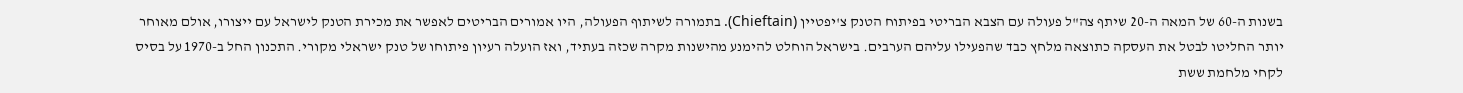בשנות ה-60 של המאה ה-20 שיתף צה"ל פעולה עם הצבא הבריטי בפיתוח הטנק צ'יפטיין (Chieftain). בתמורה לשיתוף הפעולה, היו אמורים הבריטים לאפשר את מכירת הטנק לישראל עם ייצורו, אולם מאוחר יותר החליטו לבטל את העסקה כתוצאה מלחץ כבד שהפעילו עליהם הערבים. בישראל הוחלט להימנע מהישנות מקרה שכזה בעתיד, ואז הועלה רעיון פיתוחו של טנק ישראלי מקורי. התכנון החל ב-1970 על בסיס לקחי מלחמת ששת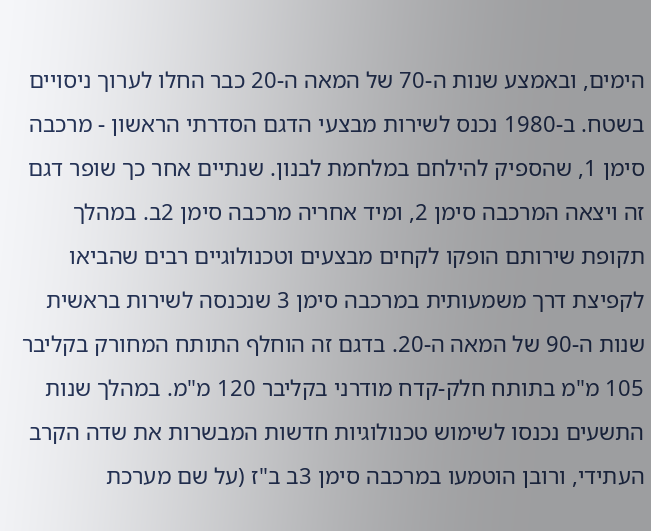הימים, ובאמצע שנות ה-70 של המאה ה-20 כבר החלו לערוך ניסויים בשטח. ב-1980 נכנס לשירות מבצעי הדגם הסדרתי הראשון - מרכבה סימן 1, שהספיק להילחם במלחמת לבנון. שנתיים אחר כך שופר דגם זה ויצאה המרכבה סימן 2, ומיד אחריה מרכבה סימן 2ב. במהלך תקופת שירותם הופקו לקחים מבצעים וטכנולוגיים רבים שהביאו לקפיצת דרך משמעותית במרכבה סימן 3 שנכנסה לשירות בראשית שנות ה-90 של המאה ה-20. בדגם זה הוחלף התותח המחורק בקליבר 105 מ"מ בתותח חלק-קדח מודרני בקליבר 120 מ"מ. במהלך שנות התשעים נכנסו לשימוש טכנולוגיות חדשות המבשרות את שדה הקרב העתידי, ורובן הוטמעו במרכבה סימן 3ב ב"ז (על שם מערכת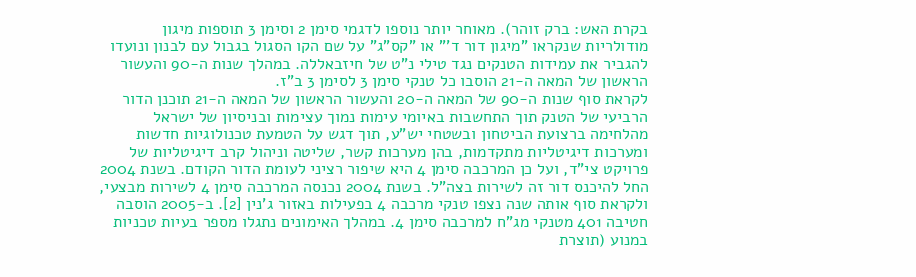בקרת האש: ברק זוהר). מאוחר יותר נוספו לדגמי סימן 2 וסימן 3 תוספות מיגון מודולריות שנקראו "מיגון דור ד'" או "קס"ג" על שם הקו הסגול בגבול עם לבנון ונועדו להגביר את עמידות הטנקים נגד טילי נ"ט של חיזבאללה. במהלך שנות ה-90 והעשור הראשון של המאה ה-21 הוסבו כל טנקי סימן 3 לסימן 3 ב"ז.
לקראת סוף שנות ה-90 של המאה ה-20 והעשור הראשון של המאה ה-21 תוכנן הדור הרביעי של הטנק תוך התחשבות באיומי עימות נמוך עצימות ובניסיון של ישראל מהלחימה ברצועת הביטחון ובשטחי יש"ע, תוך דגש על הטמעת טכנולוגיות חדשות ומערכות דיגיטליות מתקדמות, בהן מערכות קשר, שליטה וניהול קרב דיגיטליות של פרויקט צי"ד, ועל כן המרכבה סימן 4 היא שיפור רציני לעומת הדור הקודם. בשנת 2004 החל להיכנס דור זה לשירות בצה"ל. בשנת 2004 נכנסה המרכבה סימן 4 לשירות מבצעי, ולקראת סוף אותה שנה נצפו טנקי מרכבה 4 בפעילות באזור ג'נין [2]. ב-2005 הוסבה חטיבה 401 מטנקי מג"ח למרכבה סימן 4. במהלך האימונים נתגלו מספר בעיות טכניות במנוע (תוצרת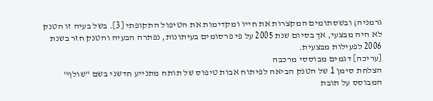גרמניה) ובשסתומים המקצרות את חייו ומקדימות את הטיפול התקופתי [3]. בשל בעיה זו הטנק לא היה מבצעי, אך בסיום שנת 2005 על פי פרסומים בעיתונות, נפתרה הבעיה והטנק חזר בשנת 2006 לפעילות מבצעית.
[עריכה] דגמים מבוססי מרכבה
הצלחת סימן 1 של הטנק הביאה לפיתוח אבות טיפוס של תותח מתנייע חדשני בשם "שולף" המבוסס על תובת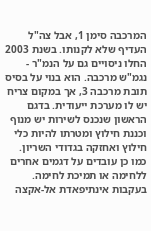המרכבה סימן 1, אבל צה"ל העדיף שלא לקנותו. בשנת 2003 החלו ניסויים גם על הנמ"ר - נגמ"ש מרכבה. הוא בנוי על בסיס תובת מרכבה 3, אך במקום צריח יש לו מערכת ייעודית. בדגם הראשון שנכנס לשירות יש מנוף וכננת חילוץ ומטרתו להיות כלי חילוץ ואחזקה בגדודי השריון. כמו כן עובדים על דגמים אחרים ללחימה או תמיכת לחימה.
בעקבות אינתיפאדת אל-אקצה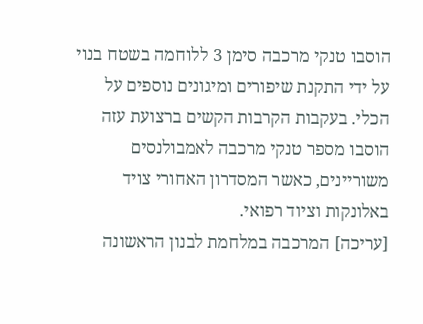הוסבו טנקי מרכבה סימן 3 ללוחמה בשטח בנוי על ידי התקנת שיפורים ומיגונים נוספים על הכלי. בעקבות הקרבות הקשים ברצועת עזה הוסבו מספר טנקי מרכבה לאמבולנסים משוריינים, כאשר המסדרון האחורי צויד באלונקות וציוד רפואי.
[עריכה] המרכבה במלחמת לבנון הראשונה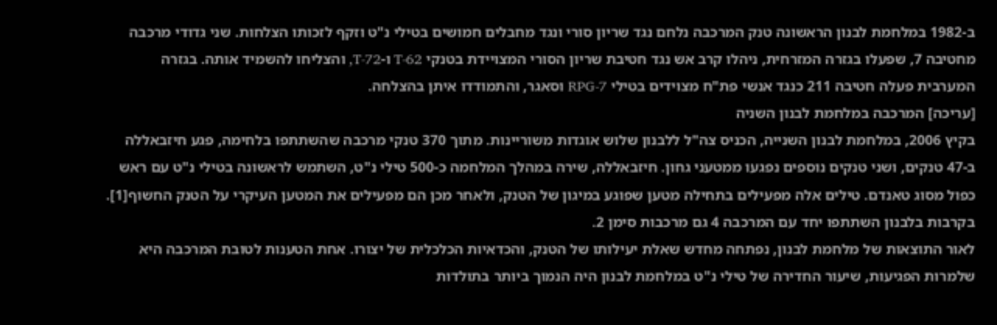ב-1982 במלחמת לבנון הראשונה טנק המרכבה נלחם נגד שריון סורי ונגד מחבלים חמושים בטילי נ"ט וזקף לזכותו הצלחות. שני גדודי מרכבה מחטיבה 7, שפעלו בגזרה המזרחית, ניהלו קרב אש נגד חטיבת שריון הסורי המצויידת בטנקי T-62 ו-T-72, והצליחו להשמיד אותה. בגזרה המערבית פעלה חטיבה 211 כנגד אנשי פת"ח מצוידים בטילי RPG-7 וסאגר, והתמודדו איתן בהצלחה.
[עריכה] המרכבה במלחמת לבנון השניה
בקיץ 2006, במלחמת לבנון השנייה, הכניס צה"ל ללבנון שלוש אוגדות משוריינות. מתוך 370 טנקי מרכבה שהשתתפו בלחימה, פגע חיזבאללה ב-47 טנקים, ושני טנקים נוספים נפגעו ממטעני גחון. חיזבאללה, שירה במהלך המלחמה כ-500 טילי נ"ט, השתמש לראשונה בטילי נ"ט עם ראש כפול מסוג טאנדם. טילים אלה מפעילים בתחילה מטען שפוגע במיגון של הטנק, ולאחר מכן הם מפעילים את המטען העיקרי על הטנק החשוף[1]. בקרבות בלבנון השתתפו יחד עם המרכבה 4 גם מרכבות סימן 2.
לאור התוצאות של מלחמת לבנון, נפתחה מחדש שאלת יעילותו של הטנק, והכדאיות הכלכלית של יצורו. אחת הטענות לטובת המרכבה היא שלמרות הפגיעות, שיעור החדירה של טילי נ"ט במלחמת לבנון היה הנמוך ביותר בתולדות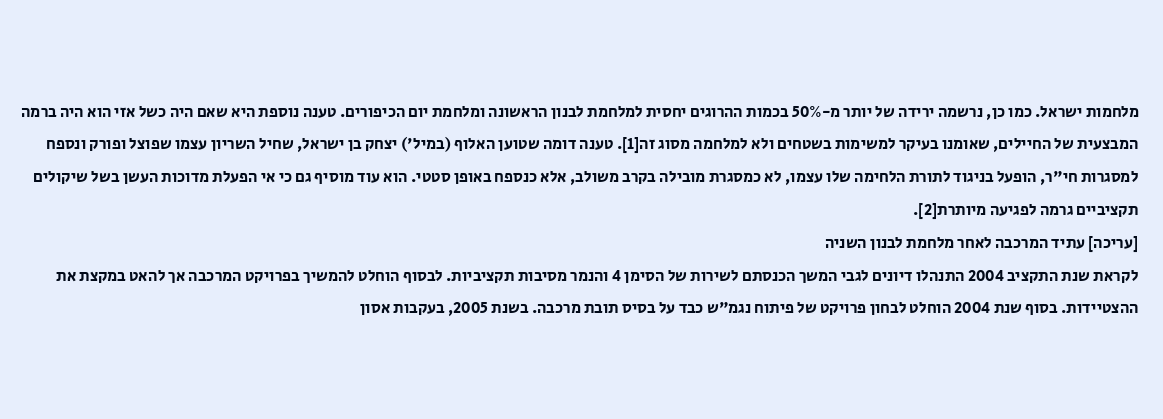מלחמות ישראל. כמו כן, נרשמה ירידה של יותר מ-50% בכמות ההרוגים יחסית למלחמת לבנון הראשונה ומלחמת יום הכיפורים. טענה נוספת היא שאם היה כשל אזי הוא היה ברמה המבצעית של החיילים, שאומנו בעיקר למשימות בשטחים ולא למלחמה מסוג זה[1]. טענה דומה שטוען האלוף (במיל') יצחק בן ישראל, שחיל השריון עצמו שפוצל ופורק ונספח למסגרות חי"ר, הופעל בניגוד לתורת הלחימה שלו עצמו, לא כמסגרת מובילה בקרב משולב, אלא כנספח באופן סטטי. הוא עוד מוסיף גם כי אי הפעלת מדוכות העשן בשל שיקולים תקציביים גרמה לפגיעה מיותרת[2].
[עריכה] עתיד המרכבה לאחר מלחמת לבנון השניה
לקראת שנת התקציב 2004 התנהלו דיונים לגבי המשך הכנסתם לשירות של הסימן 4 והנמר מסיבות תקציביות. לבסוף הוחלט להמשיך בפרויקט המרכבה אך להאט במקצת את ההצטיידות. בסוף שנת 2004 הוחלט לבחון פרויקט של פיתוח נגמ"ש כבד על בסיס תובת מרכבה. בשנת 2005, בעקבות אסון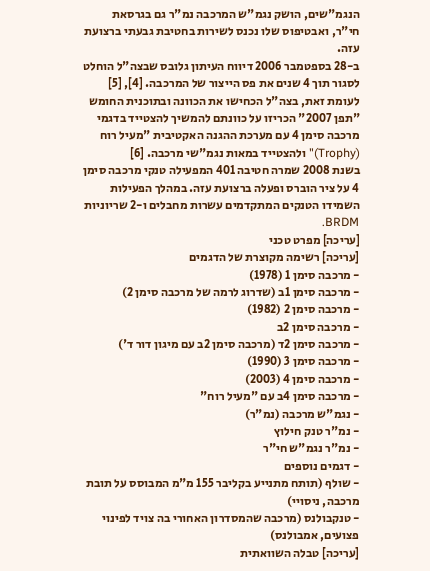הנגמ"שים, הושק נגמ"ש המרכבה נמ"ר גם בגרסאת חי"ר, ואבטיפוס שלו נכנס לשירות בחטיבת גבעתי ברצועת עזה.
ב-28 בספטמבר 2006 דיווח העיתון גלובס שבצה"ל הוחלט לסגור תוך 4 שנים את פס הייצור של המרכבה. [4], [5] לעומת זאת, בצה"ל הכחישו את הכוונה ובתוכנית החומש "תפן 2007" הכריזו על כוונתם להמשיך להצטייד בדגמי מרכבה סימן 4 עם מערכת ההגנה האקטיבית "מעיל רוח (Trophy)" ולהצטייד במאות נגמ"שי מרכבה. [6]
בשנת 2008 שמרה חטיבה 401 המפעילה טנקי מרכבה סימן 4 על ציר הוברס ופעלה ברצועת עזה. במהלך הפעילות השמידו הטנקים המתקדמים עשרות מחבלים ו-2 שריוניות BRDM.
[עריכה] מפרט טכני
[עריכה] רשימה מקוצרת של הדגמים
- מרכבה סימן 1 (1978)
- מרכבה סימן 1ב (שדרוג לרמה של מרכבה סימן 2)
- מרכבה סימן 2 (1982)
- מרכבה סימן 2ב
- מרכבה סימן 2ד (מרכבה סימן 2ב עם מיגון דור ד')
- מרכבה סימן 3 (1990)
- מרכבה סימן 4 (2003)
- מרכבה סימן 4ב עם "מעיל רוח"
- נגמ"ש מרכבה (נמ"ר)
- נמ"ר טנק חילוץ
- נמ"ר נגמ"ש חי"ר
- דגמים נוספים
- שולף (תותח מתנייע בקליבר 155 מ"מ המבוסס על תובת מרכבה, ניסויי)
- טנקבולנס (מרכבה שהמסדרון האחורי בה צויד לפינוי פצועים, אמבולנס)
[עריכה] טבלה השוואתית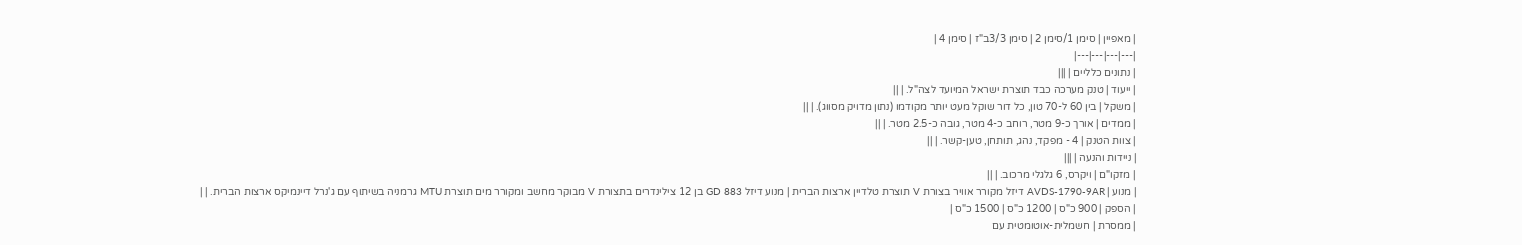| מאפיין | סימן 1/סימן 2 | סימן 3/3ב"ז | סימן 4 |
|---|---|---|---|
| נתונים כלליים | |||
| ייעוד | טנק מערכה כבד תוצרת ישראל המיועד לצה"ל. | ||
| משקל | בין 60 ל-70 טון, כל דור שוקל מעט יותר מקודמו (נתון מדויק מסווג). | ||
| ממדים | אורך כ-9 מטר, רוחב כ-4 מטר, גובה כ-2.5 מטר. | ||
| צוות הטנק | 4 - מפקד, נהג, תותחן, טען-קשר. | ||
| ניידות והנעה | |||
| מזקו"ם | ויקרס, 6 גלגלי מרכוב. | ||
| מנוע | AVDS-1790-9AR דיזל מקורר אוויר בצורת V תוצרת טלדיין ארצות הברית | מנוע דיזל GD 883 בן 12 צילינדרים בתצורת V מבוקר מחשב ומקורר מים תוצרת MTU גרמניה בשיתוף עם ג'נרל דיינמיקס ארצות הברית. | |
| הספק | 900 כ"ס | 1200 כ"ס | 1500 כ"ס |
| ממסרת | חשמלית-אוטומטית עם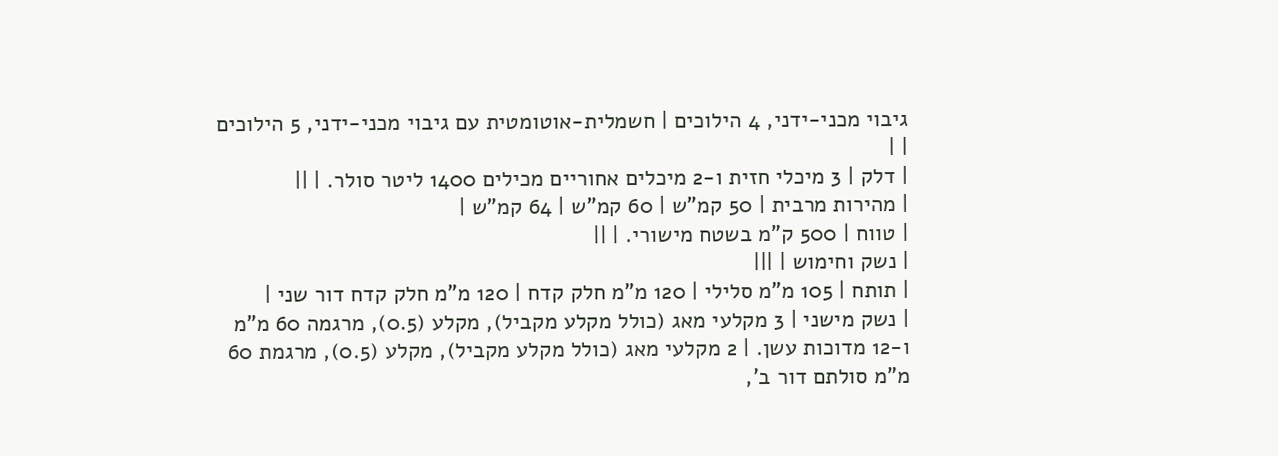גיבוי מכני-ידני, 4 הילוכים | חשמלית-אוטומטית עם גיבוי מכני-ידני, 5 הילוכים | |
| דלק | 3 מיכלי חזית ו-2 מיכלים אחוריים מכילים 1400 ליטר סולר. | ||
| מהירות מרבית | 50 קמ"ש | 60 קמ"ש | 64 קמ"ש |
| טווח | 500 ק"מ בשטח מישורי. | ||
| נשק וחימוש | |||
| תותח | 105 מ"מ סלילי | 120 מ"מ חלק קדח | 120 מ"מ חלק קדח דור שני |
| נשק מישני | 3 מקלעי מאג (כולל מקלע מקביל), מקלע (0.5), מרגמה 60 מ"מ ו-12 מדוכות עשן. | 2 מקלעי מאג (כולל מקלע מקביל), מקלע (0.5), מרגמת 60 מ"מ סולתם דור ב',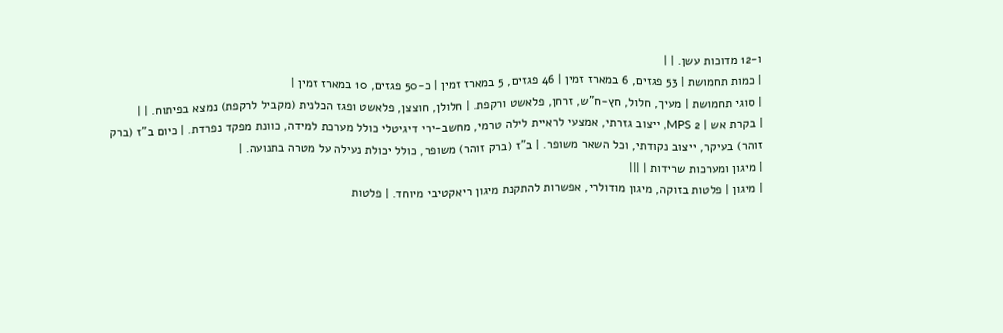ו-12 מדוכות עשן. | |
| כמות תחמושת | 53 פגזים, 6 במארז זמין | 46 פגזים, 5 במארז זמין | כ-50 פגזים, 10 במארז זמין |
| סוגי תחמושת | מעיך, חלול, חץ-ח"ש, זרחן, פלאשט ורקפת. | חלולן, חוצצן, פלאשט ופגז הכלנית (מקביל לרקפת) נמצא בפיתוח. | |
| בקרת אש | 2 MPS, ייצוב גזרתי, אמצעי לראיית לילה טרמי, מחשב-ירי דיגיטלי כולל מערכת למידה, כוונת מפקד נפרדת. | כיום ב"ז (ברק זוהר) בעיקר, ייצוב נקודתי, וכל השאר משופר. | ב"ז (ברק זוהר) משופר, כולל יכולת נעילה על מטרה בתנועה. |
| מיגון ומערכות שרידות | |||
| מיגון | פלטות בזוקה, מיגון מודולרי, אפשרות להתקנת מיגון ריאקטיבי מיוחד. | פלטות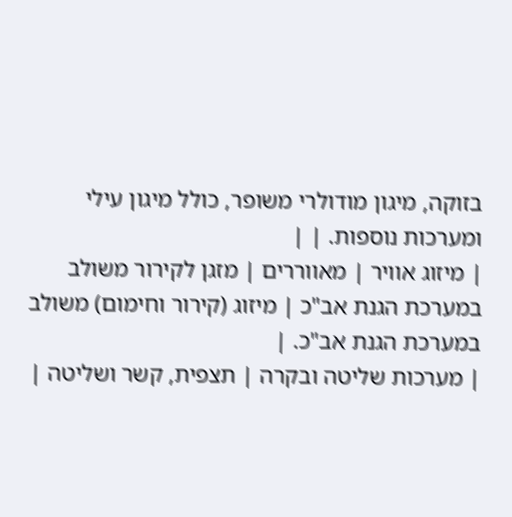בזוקה, מיגון מודולרי משופר, כולל מיגון עילי ומערכות נוספות. | |
| מיזוג אוויר | מאווררים | מזגן לקירור משולב במערכת הגנת אב"כ | מיזוג (קירור וחימום) משולב במערכת הגנת אב"כ. |
| מערכות שליטה ובקרה | תצפית, קשר ושליטה |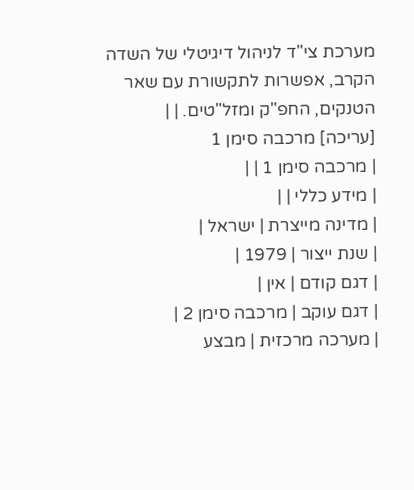מערכת צי"ד לניהול דיגיטלי של השדה הקרב, אפשרות לתקשורת עם שאר הטנקים, החפ"ק ומזל"טים. | |
[עריכה] מרכבה סימן 1
| מרכבה סימן 1 | |
| מידע כללי | |
| מדינה מייצרת | ישראל |
| שנת ייצור | 1979 |
| דגם קודם | אין |
| דגם עוקב | מרכבה סימן 2 |
| מערכה מרכזית | מבצע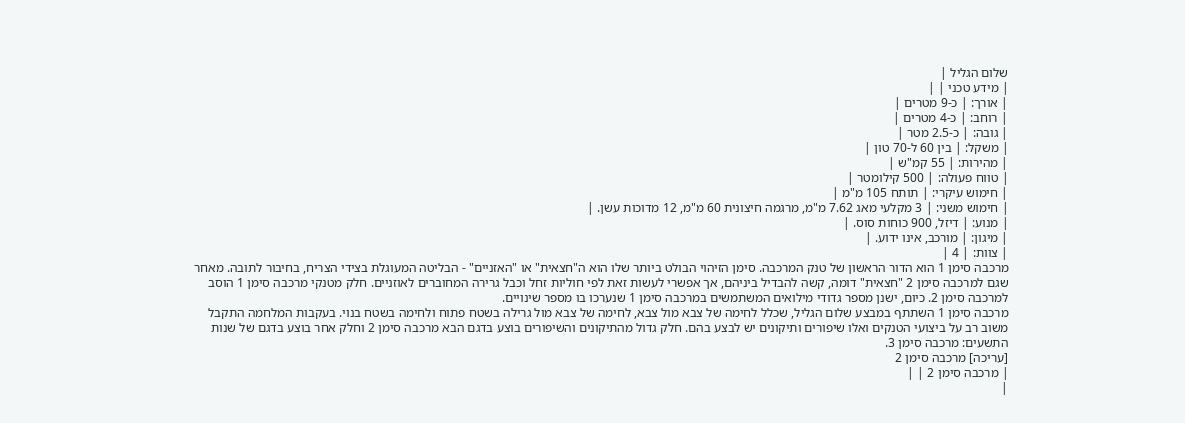שלום הגליל |
| מידע טכני | |
| אורך: | כ-9 מטרים |
| רוחב: | כ-4 מטרים |
| גובה: | כ-2.5 מטר |
| משקל: | בין 60 ל-70 טון |
| מהירות: | 55 קמ"ש |
| טווח פעולה: | 500 קילומטר |
| חימוש עיקרי: | תותח 105 מ"מ |
| חימוש משני: | 3 מקלעי מאג 7.62 מ"מ, מרגמה חיצונית 60 מ"מ, 12 מדוכות עשן. |
| מנוע: | דיזל, 900 כוחות סוס. |
| מיגון: | מורכב, אינו ידוע. |
| צוות: | 4 |
מרכבה סימן 1 הוא הדור הראשון של טנק המרכבה. סימן הזיהוי הבולט ביותר שלו הוא ה"חצאית" או "האזניים" - הבליטה המעוגלת בצידי הצריח, בחיבור לתובה. מאחר שגם למרכבה סימן 2 "חצאית" דומה, קשה להבדיל ביניהם, אך אפשרי לעשות זאת לפי חוליות זחל וכבל גרירה המחוברים לאוזניים. חלק מטנקי מרכבה סימן 1 הוסב למרכבה סימן 2. כיום, ישנן מספר גדודי מילואים המשתמשים במרכבה סימן 1 שנערכו בו מספר שינויים.
מרכבה סימן 1 השתתף במבצע שלום הגליל, שכלל לחימה של צבא מול צבא, לחימה של צבא מול גרילה בשטח פתוח ולחימה בשטח בנוי. בעקבות המלחמה התקבל משוב רב על ביצועי הטנקים ואלו שיפורים ותיקונים יש לבצע בהם. חלק גדול מהתיקונים והשיפורים בוצע בדגם הבא מרכבה סימן 2 וחלק אחר בוצע בדגם של שנות התשעים: מרכבה סימן 3.
[עריכה] מרכבה סימן 2
| מרכבה סימן 2 | |
|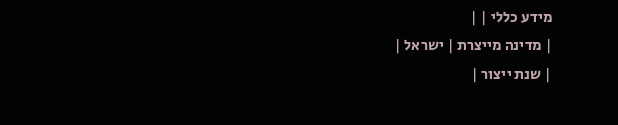מידע כללי | |
| מדינה מייצרת | ישראל |
| שנת ייצור |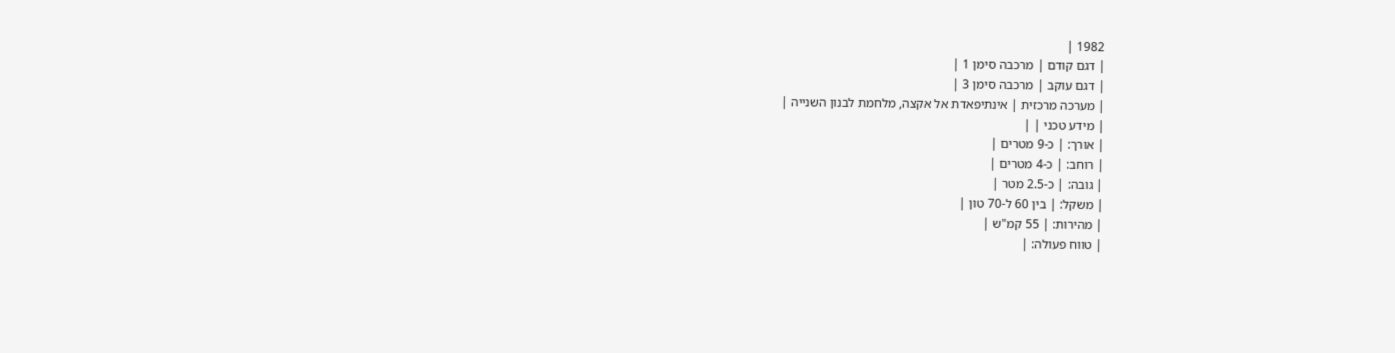1982 |
| דגם קודם | מרכבה סימן 1 |
| דגם עוקב | מרכבה סימן 3 |
| מערכה מרכזית | אינתיפאדת אל אקצה, מלחמת לבנון השנייה |
| מידע טכני | |
| אורך: | כ-9 מטרים |
| רוחב: | כ-4 מטרים |
| גובה: | כ-2.5 מטר |
| משקל: | בין 60 ל-70 טון |
| מהירות: | 55 קמ"ש |
| טווח פעולה: |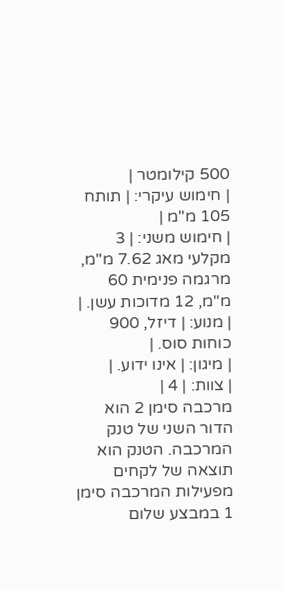500 קילומטר |
| חימוש עיקרי: | תותח 105 מ"מ |
| חימוש משני: | 3 מקלעי מאג 7.62 מ"מ, מרגמה פנימית 60 מ"מ, 12 מדוכות עשן. |
| מנוע: | דיזל, 900 כוחות סוס. |
| מיגון: | אינו ידוע. |
| צוות: | 4 |
מרכבה סימן 2 הוא הדור השני של טנק המרכבה. הטנק הוא תוצאה של לקחים מפעילות המרכבה סימן 1 במבצע שלום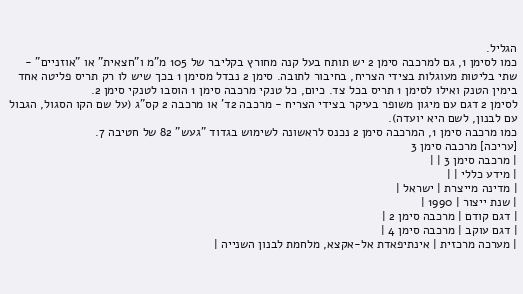הגליל.
כמו לסימן 1, גם למרכבה סימן 2 יש תותח בעל קנה מחורץ בקליבר של 105 מ"מ ו"חצאית" או "אוזניים" - שתי בליטות מעוגלות בצידי הצריח, בחיבור לתובה. סימן 2 נבדל מסימן 1 בכך שיש לו רק תריס פליטה אחד בימין הטנק ואילו לסימן 1 תריס בכל צד. כיום, כל טנקי מרכבה סימן 1 הוסבו לטנקי סימן 2.
לסימן 2 דגם עם מיגון משופר בעיקר בצידי הצריח - מרכבה 2ד' או מרכבה 2 קס"ג (על שם הקו הסגול, הגבול עם לבנון, לשם היא יועדה).
כמו מרכבה סימן 1, המרכבה סימן 2 נכנס לראשונה לשימוש בגדוד "געש" 82 של חטיבה 7.
[עריכה] מרכבה סימן 3
| מרכבה סימן 3 | |
| מידע כללי | |
| מדינה מייצרת | ישראל |
| שנת ייצור | 1990 |
| דגם קודם | מרכבה סימן 2 |
| דגם עוקב | מרכבה סימן 4 |
| מערכה מרכזית | אינתיפאדת אל-אקצא, מלחמת לבנון השנייה |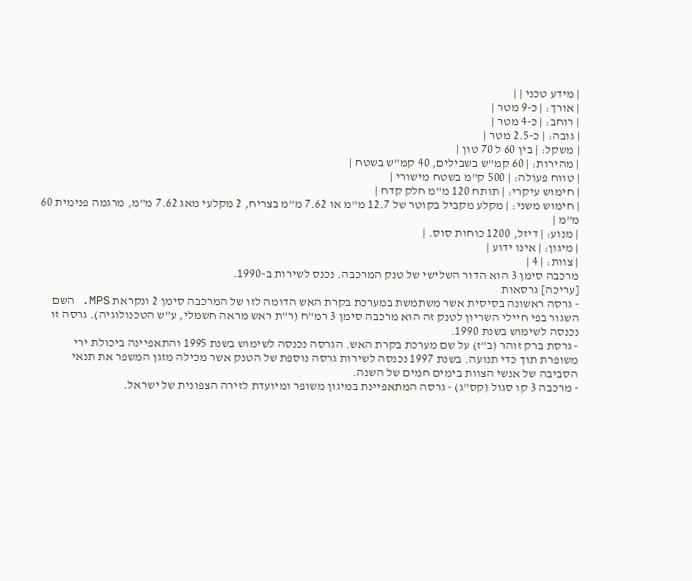| מידע טכני | |
| אורך: | כ-9 מטר |
| רוחב: | כ-4 מטר |
| גובה: | כ-2.5 מטר |
| משקל: | בין 60 ל 70 טון |
| מהירות: | 60 קמ"ש בשבילים, 40 קמ"ש בשטח |
| טווח פעולה: | 500 ק"מ בשטח מישורי |
| חימוש עיקרי: | תותח 120 מ"מ חלק קדח |
| חימוש משני: | מקלע מקביל בקוטר של 12.7 מ"מ או 7.62 מ"מ בצריח, 2 מקלעי מאג 7.62 מ"מ, מרגמה פנימית 60 מ"מ |
| מנוע: | דיזל, 1200 כוחות סוס. |
| מיגון: | אינו ידוע |
| צוות: | 4 |
מרכבה סימן 3 הוא הדור השלישי של טנק המרכבה. נכנס לשירות ב-1990.
[עריכה] גרסאות
- גרסה ראשונה בסיסית אשר משתמשת במערכת בקרת האש הדומה לזו של המרכבה סימן 2 ונקראת MPS. השם השגור בפי חיילי השריון לטנק זה הוא מרכבה סימן 3 רמ"ח (ר"ת ראש מראה חשמלי, ע"ש הטכנולוגיה). גרסה זו נכנסה לשימוש בשנת 1990.
- גרסת ברק זוהר (ב"ז) על שם מערכת בקרת האש. הגרסה נכנסה לשימוש בשנת 1995 והתאפיינה ביכולת ירי משופרת תוך כדי תנועה. בשנת 1997 נכנסה לשירות גרסה נוספת של הטנק אשר מכילה מזגן המשפר את תנאי הסביבה של אנשי הצוות בימים חמים של השנה.
- מרכבה 3 קו סגול (קס"ג) - גרסה המתאפיינת במיגון משופר ומיועדת לזירה הצפונית של ישראל.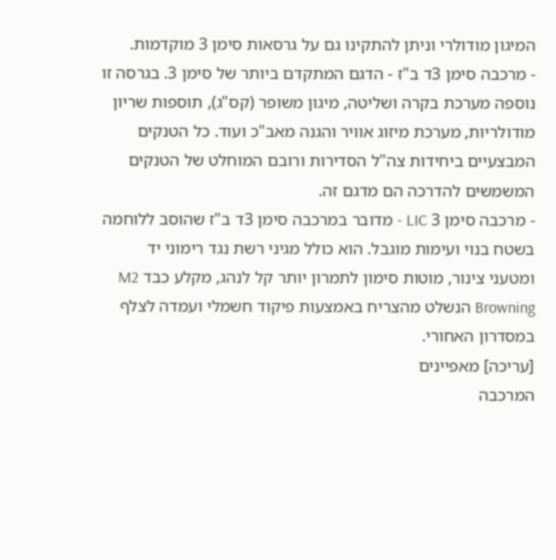המיגון מודולרי וניתן להתקינו גם על גרסאות סימן 3 מוקדמות.
- מרכבה סימן 3ד ב"ז - הדגם המתקדם ביותר של סימן 3. בגרסה זו נוספה מערכת בקרה ושליטה, מיגון משופר (קס"ג), תוספות שריון מודולריות, מערכת מיזוג אוויר והגנה מאב"כ ועוד. כל הטנקים המבצעיים ביחידות צה"ל הסדירות ורובם המוחלט של הטנקים המשמשים להדרכה הם מדגם זה.
- מרכבה סימן 3 LIC - מדובר במרכבה סימן 3ד ב"ז שהוסב ללוחמה בשטח בנוי ועימות מוגבל. הוא כולל מגיני רשת נגד רימוני יד ומטעני צינור, מוטות סימון לתמרון יותר קל לנהג, מקלע כבד M2 Browning הנשלט מהצריח באמצעות פיקוד חשמלי ועמדה לצלף במסדרון האחורי.
[עריכה] מאפיינים
המרכבה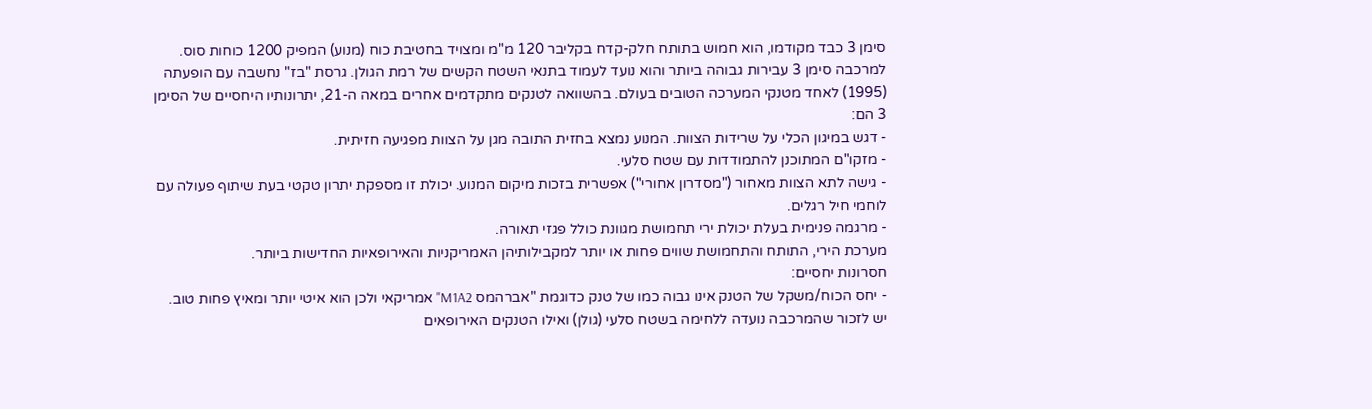סימן 3 כבד מקודמו, הוא חמוש בתותח חלק-קדח בקליבר 120 מ"מ ומצויד בחטיבת כוח (מנוע) המפיק 1200 כוחות סוס.
למרכבה סימן 3 עבירות גבוהה ביותר והוא נועד לעמוד בתנאי השטח הקשים של רמת הגולן. גרסת "בז" נחשבה עם הופעתה (1995) לאחד מטנקי המערכה הטובים בעולם. בהשוואה לטנקים מתקדמים אחרים במאה ה-21, יתרונותיו היחסיים של הסימן 3 הם:
- דגש במיגון הכלי על שרידות הצוות. המנוע נמצא בחזית התובה מגן על הצוות מפגיעה חזיתית.
- מזקו"ם המתוכנן להתמודדות עם שטח סלעי.
- גישה לתא הצוות מאחור ("מסדרון אחורי") אפשרית בזכות מיקום המנוע. יכולת זו מספקת יתרון טקטי בעת שיתוף פעולה עם לוחמי חיל רגלים.
- מרגמה פנימית בעלת יכולת ירי תחמושת מגוונת כולל פגזי תאורה.
מערכת הירי, התותח והתחמושת שווים פחות או יותר למקבילותיהן האמריקניות והאירופאיות החדישות ביותר.
חסרונות יחסיים:
- יחס הכוח/משקל של הטנק אינו גבוה כמו של טנק כדוגמת "אברהמס M1A2" אמריקאי ולכן הוא איטי יותר ומאיץ פחות טוב. יש לזכור שהמרכבה נועדה ללחימה בשטח סלעי (גולן) ואילו הטנקים האירופאים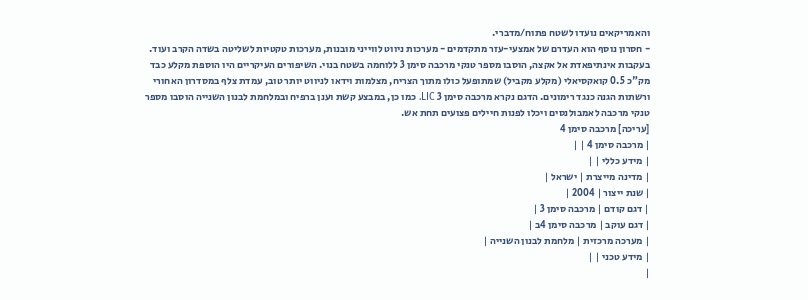והאמריקאים נועדו לשטח פתוח/מדברי.
- חסרון נוסף הוא העדרם של אמצעי-עזר מתקדמים - מערכות ניווט לווייני מובנות, מערכות טקטיות לשליטה בשדה הקרב ועוד.
בעקבות אינתיפאדת אל אקצה, הוסבו מספר טנקי מרכבה סימן 3 ללוחמה בשטח בנוי. השיפורים העיקריים היו הוספת מקלע כבד מק"כ 0.5 קואקסיאלי (מקלע מקביל) שמתופעל כולו מתוך הצריח, מצלמות וידאו לניווט יותר טוב, עמדת צלף במסדרון האחורי ורשתות הגנה כנגד רימונים. הדגם נקרא מרכבה סימן 3 LIC. כמו כן, במבצע קשת וענן ברפיח ובמלחמת לבנון השנייה הוסבו מספר טנקי מרכבה לאמבולנסים ויכלו לפנות חיילים פצועים תחת אש.
[עריכה] מרכבה סימן 4
| מרכבה סימן 4 | |
| מידע כללי | |
| מדינה מייצרת | ישראל |
| שנת ייצור | 2004 |
| דגם קודם | מרכבה סימן 3 |
| דגם עוקב | מרכבה סימן 4ב |
| מערכה מרכזית | מלחמת לבנון השנייה |
| מידע טכני | |
|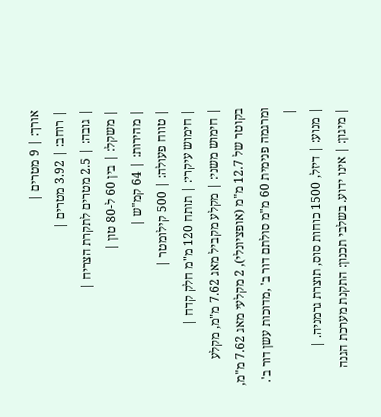אורך: | 9 מטרים |
| רוחב: | 3.92 מטרים |
| גובה: | 2.5 מטרים לתקרת הצריח |
| משקל: | בין 60 ל-80 טון |
| מהירות: | 64 קמ"ש |
| טווח פעולה: | 500 קילומטר |
| חימוש עיקרי: | תותח 120 מ"מ חלק קדח |
| חימוש משני: | מקלע מקביל מאג 7.62 מ"מ, מקלע בקוטר של 12.7 מ"מ (אופציונלי), 2 מקלעי מאג 7.62 מ"מ, ומרגמה פנימית 60 מ"מ סולתם דור ב' ,מדוכות עשן דור ב'. |
| מנוע: | דיזל, 1500 כוחות סוס, תוצרת גרמניה. |
| מיגון: | אינו ידוע. בשלבי תכנון: התקנת מערכת הגנה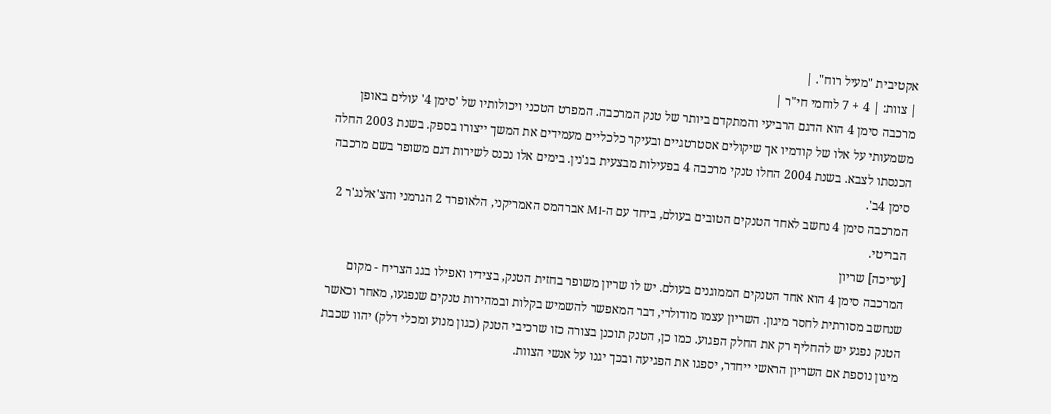אקטיבית "מעיל רוח". |
| צוות: | 4 + 7 לוחמי חי"ר |
מרכבה סימן 4 הוא הדגם הרביעי והמתקדם ביותר של טנק המרכבה. המפרט הטכני ויכולותיו של 'סימן 4' עולים באופן משמעותי על אלו של קודמיו אך שיקולים אסטרטגיים ובעיקר כלכליים מעמידים את המשך ייצורו בספק. בשנת 2003 החלה הכנסתו לצבא. בשנת 2004 החלו טנקי מרכבה 4 בפעילות מבצעית בג'נין. בימים אלו נכנס לשירות דגם משופר בשם מרכבה סימן 4ב'.
המרכבה סימן 4 נחשב לאחד הטנקים הטובים בעולם, ביחד עם ה-M1 אברהמס האמריקני, הלאופרד 2 הגרמני והצ'אלנג'ר 2 הבריטי.
[עריכה] שריון
המרכבה סימן 4 הוא אחד הטנקים הממוגנים בעולם. יש לו שריון משופר בחזית הטנק, בצידיו ואפילו בגג הצריח - מקום שנחשב מסורתית לחסר מיגון. השריון עצמו מודולרי, דבר המאפשר להשמיש בקלות ובמהירות טנקים שנפגעו, מאחר וכאשר הטנק נפגע יש להחליף רק את החלק הפגוע. כמו כן, הטנק תוכנן בצורה כזו שרכיבי הטנק (כגון מנוע ומכלי דלק) יהוו שכבת מיגון נוספת אם השריון הראשי ייחדר, יספגו את הפגיעה ובכך יגנו על אנשי הצוות.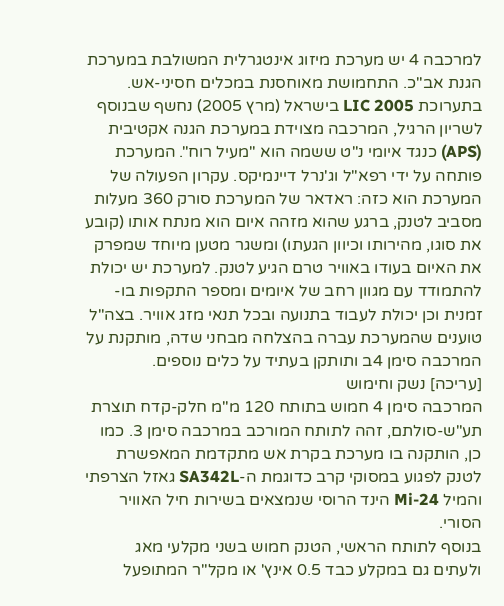למרכבה 4 יש מערכת מיזוג אינטגרלית המשולבת במערכת הגנת אב"כ. התחמושת מאוחסנת במכלים חסיני-אש.
בתערוכת LIC 2005 בישראל (מרץ 2005) נחשף שבנוסף לשריון הרגיל, המרכבה מצוידת במערכת הגנה אקטיבית (APS) כנגד איומי נ"ט ששמה הוא "מעיל רוח". המערכת פותחה על ידי רפא"ל וג'נרל דיינמיקס. עקרון הפעולה של המערכת הוא כזה: ראדאר של המערכת סורק 360 מעלות מסביב לטנק, ברגע שהוא מזהה איום הוא מנתח אותו (קובע את סוגו, מהירותו וכיוון הגעתו) ומשגר מטען מיוחד שמפרק את האיום בעודו באוויר טרם הגיע לטנק. למערכת יש יכולת להתמודד עם מגוון רחב של איומים ומספר התקפות בו-זמנית וכן יכולת לעבוד בתנועה ובכל תנאי מזג אוויר. בצה"ל טוענים שהמערכת עברה בהצלחה מבחני שדה, מותקנת על המרכבה סימן 4ב ותותקן בעתיד על כלים נוספים.
[עריכה] נשק וחימוש
המרכבה סימן 4 חמוש בתותח 120 מ"מ חלק-קדח תוצרת תע"ש-סולתם, זהה לתותח המורכב במרכבה סימן 3. כמו כן, הותקנה בו מערכת בקרת אש מתקדמת המאפשרת לטנק לפגוע במסוקי קרב כדוגמת ה-SA342L גאזל הצרפתי והמיל Mi-24 הינד הרוסי שנמצאים בשירות חיל האוויר הסורי.
בנוסף לתותח הראשי, הטנק חמוש בשני מקלעי מאג ולעתים גם במקלע כבד 0.5 אינץ' או מקל"ר המתופעל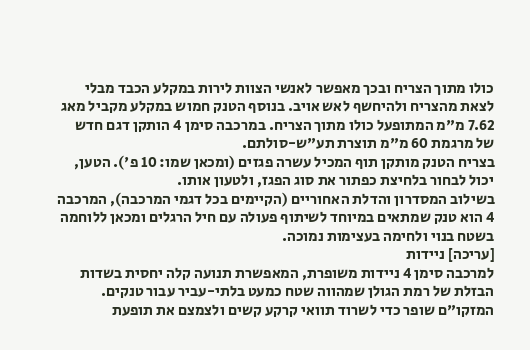כולו מתוך הצריח ובכך מאפשר לאנשי הצוות לירות במקלע הכבד מבלי לצאת מהצריח ולהיחשף לאש אויב. בנוסף הטנק חמוש במקלע מקביל מאג 7.62 מ"מ המתופעל כולו מתוך הצריח. במרכבה סימן 4 הותקן דגם חדש של מרגמת 60 מ"מ תוצרת תע"ש-סולתם.
בצריח הטנק מותקן תוף המכיל עשרה פגזים (ומכאן שמו: 10 פ'). הטען, יכול לבחור בלחיצת כפתור את סוג הפגז, ולטעון אותו.
בשילוב המסדרון והדלת האחוריים (הקיימים בכל דגמי המרכבה), המרכבה 4 הוא טנק שמתאים במיוחד לשיתוף פעולה עם חיל הרגלים ומכאן ללוחמה בשטח בנוי ולחימה בעצימות נמוכה.
[עריכה] ניידות
למרכבה סימן 4 ניידות משופרת, המאפשרת תנועה קלה יחסית בשדות הבזלת של רמת הגולן שמהווה שטח כמעט בלתי-עביר עבור טנקים. המזקו"ם שופר כדי לשרוד תוואי קרקע קשים ולצמצם את תופעת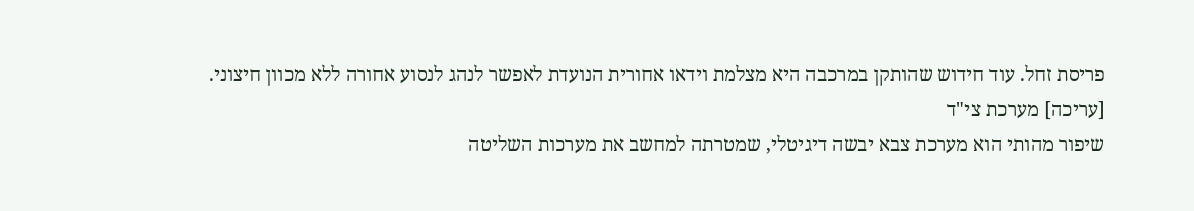פריסת זחל. עוד חידוש שהותקן במרכבה היא מצלמת וידאו אחורית הנועדת לאפשר לנהג לנסוע אחורה ללא מכוון חיצוני.
[עריכה] מערכת צי"ד
שיפור מהותי הוא מערכת צבא יבשה דיגיטלי, שמטרתה למחשב את מערכות השליטה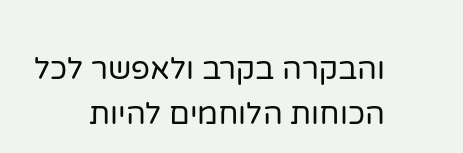והבקרה בקרב ולאפשר לכל הכוחות הלוחמים להיות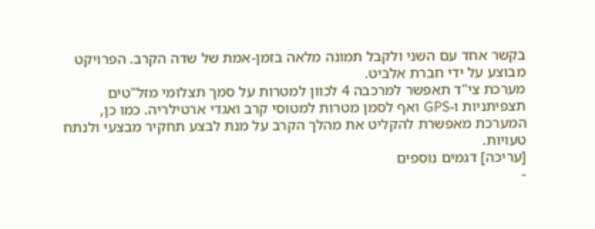בקשר אחד עם השני ולקבל תמונה מלאה בזמן-אמת של שדה הקרב. הפרויקט מבוצע על ידי חברת אלביט.
מערכת צי"ד תאפשר למרכבה 4 לכוון למטרות על סמך תצלומי מזל"טים תצפיתניות ו-GPS ואף לסמן מטרות למטוסי קרב ואגדי ארטילריה. כמו כן, המערכת מאפשרת להקליט את מהלך הקרב על מנת לבצע תחקיר מבצעי ולנתח טעויות.
[עריכה] דגמים נוספים
-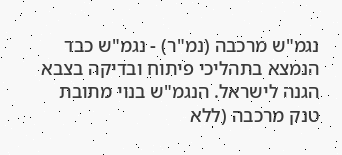נגמ"ש מרכבה (נמ"ר) - נגמ"ש כבד הנמצא בתהליכי פיתוח ובדיקה בצבא הגנה לישראל. הנגמ"ש בנוי מתובת טנק מרכבה (ללא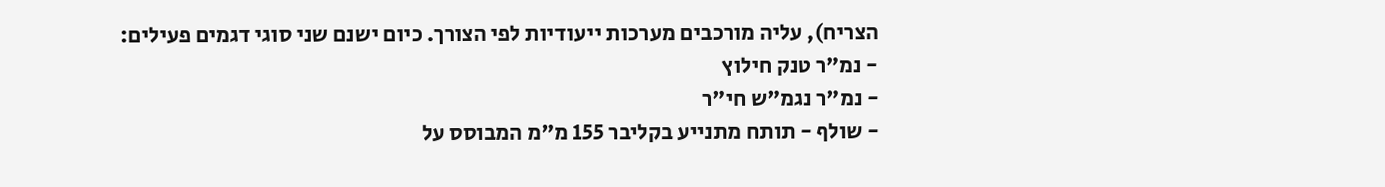הצריח), עליה מורכבים מערכות ייעודיות לפי הצורך. כיום ישנם שני סוגי דגמים פעילים:
- נמ"ר טנק חילוץ
- נמ"ר נגמ"ש חי"ר
- שולף - תותח מתנייע בקליבר 155 מ"מ המבוסס על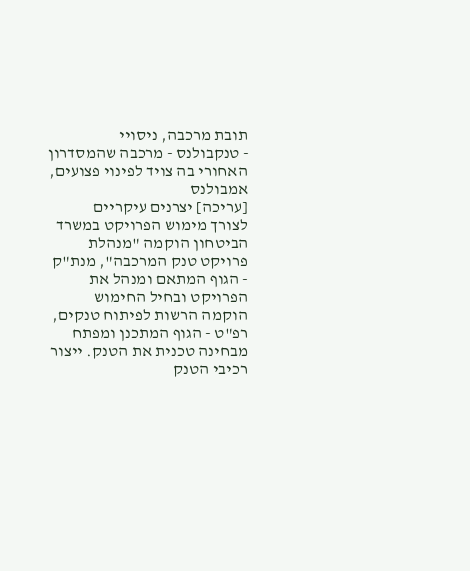תובת מרכבה, ניסויי
- טנקבולנס - מרכבה שהמסדרון האחורי בה צויד לפינוי פצועים, אמבולנס
[עריכה] יצרנים עיקריים
לצורך מימוש הפרויקט במשרד הביטחון הוקמה "מנהלת פרויקט טנק המרכבה", מנת"ק - הגוף המתאם ומנהל את הפרויקט ובחיל החימוש הוקמה הרשות לפיתוח טנקים, רפ"ט - הגוף המתכנן ומפתח מבחינה טכנית את הטנק. ייצור רכיבי הטנק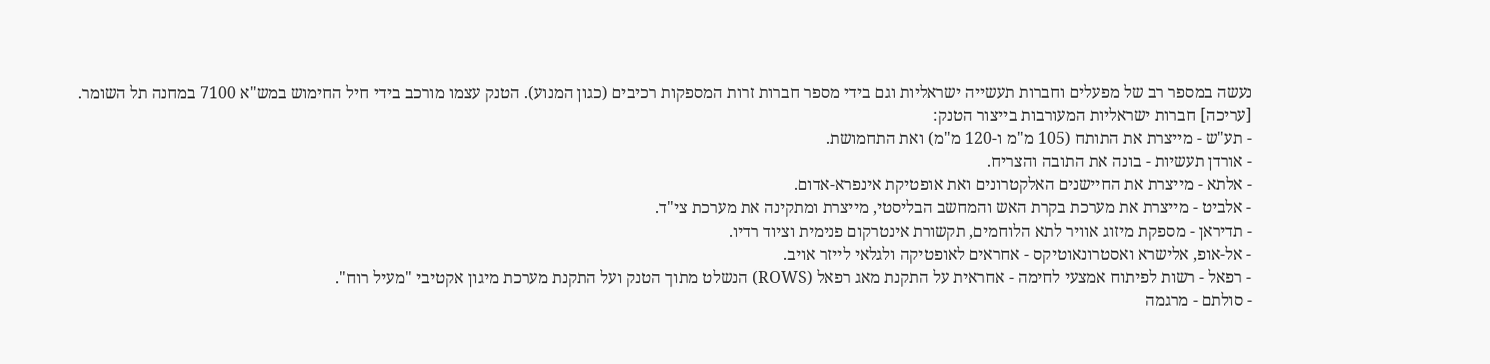נעשה במספר רב של מפעלים וחברות תעשייה ישראליות וגם בידי מספר חברות זרות המספקות רכיבים (כגון המנוע). הטנק עצמו מורכב בידי חיל החימוש במש"א 7100 במחנה תל השומר.
[עריכה] חברות ישראליות המעורבות בייצור הטנק:
- תע"ש - מייצרת את התותח (105 מ"מ ו-120 מ"מ) ואת התחמושת.
- אורדן תעשיות - בונה את התובה והצריח.
- אלתא - מייצרת את החיישנים האלקטרונים ואת אופטיקת אינפרא-אדום.
- אלביט - מייצרת את מערכת בקרת האש והמחשב הבליסטי, מייצרת ומתקינה את מערכת צי"ד.
- תדיראן - מספקת מיזוג אוויר לתא הלוחמים, תקשורת אינטרקום פנימית וציוד רדיו.
- אל-אופ, אלישרא ואסטרונאוטיקס - אחראים לאופטיקה ולגלאי לייזר אויב.
- רפאל - רשות לפיתוח אמצעי לחימה - אחראית על התקנת מאג רפאל (ROWS) הנשלט מתוך הטנק ועל התקנת מערכת מיגון אקטיבי "מעיל רוח".
- סולתם - מרגמה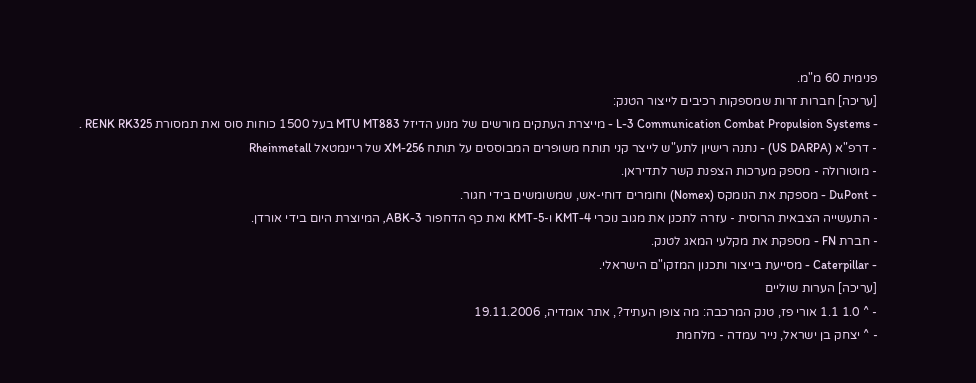פנימית 60 מ"מ.
[עריכה] חברות זרות שמספקות רכיבים לייצור הטנק:
- L-3 Communication Combat Propulsion Systems - מייצרת העתקים מורשים של מנוע הדיזל MTU MT883 בעל 1500 כוחות סוס ואת תמסורת RENK RK325 .
- דרפ"א (US DARPA) - נתנה רישיון לתע"ש לייצר קני תותח משופרים המבוססים על תותח XM-256 של ריינמטאל Rheinmetall
- מוטורולה - מספק מערכות הצפנת קשר לתדיראן.
- DuPont - מספקת את הנומקס (Nomex) וחומרים דוחי-אש, שמשומשים בידי חגור.
- התעשייה הצבאית הרוסית - עזרה לתכנן את מגוב נוכרי KMT-4 ו-KMT-5 ואת כף הדחפור ABK-3, המיוצרת היום בידי אורדן.
- חברת FN - מספקת את מקלעי המאג לטנק.
- Caterpillar - מסייעת בייצור ותכנון המזקו"ם הישראלי.
[עריכה] הערות שוליים
- ^ 1.0 1.1 אורי פז, טנק המרכבה: מה צופן העתיד?, אתר אומדיה, 19.11.2006
- ^ יצחק בן ישראל, נייר עמדה - מלחמת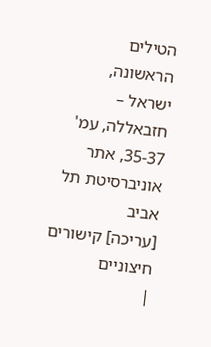הטילים הראשונה, ישראל – חזבאללה, עמ' 35-37, אתר אוניברסיטת תל אביב
[עריכה] קישורים חיצוניים
|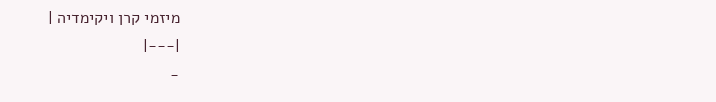מיזמי קרן ויקימדיה |
|---|
-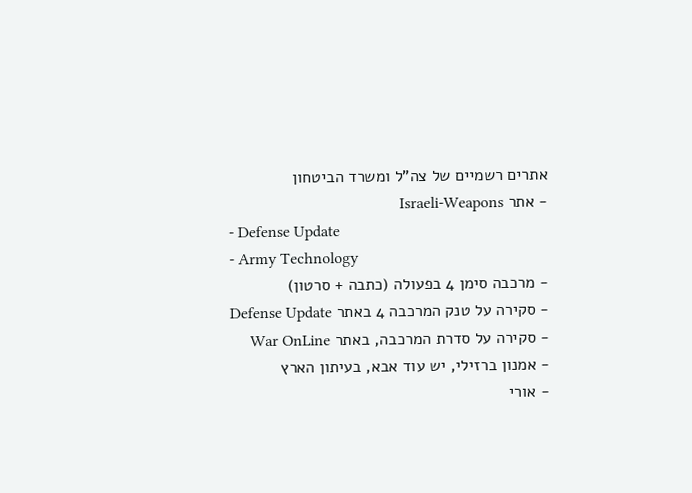אתרים רשמיים של צה"ל ומשרד הביטחון
- אתר Israeli-Weapons
- Defense Update
- Army Technology
- מרכבה סימן 4 בפעולה (כתבה + סרטון)
- סקירה על טנק המרכבה 4 באתר Defense Update
- סקירה על סדרת המרכבה, באתר War OnLine
- אמנון ברזילי, יש עוד אבא, בעיתון הארץ
- אורי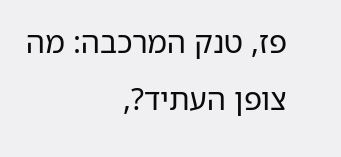פז, טנק המרכבה: מה צופן העתיד?,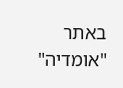באתר "אומדיה"